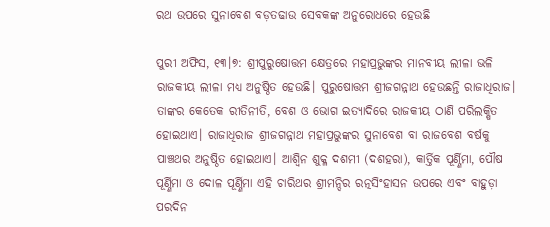ରଥ ଉପରେ ସୁନାବେଶ ବଡ଼ତଢାଉ ସେବକଙ୍କ ଅନୁରୋଧରେ ହେଉଛି

ପୁରୀ ଅଫିସ, ୧୩।୭: ଶ୍ରୀପୁରୁଷୋତ୍ତମ କ୍ଷେତ୍ରରେ ମହାପ୍ରଭୁଙ୍କର ମାନବୀୟ ଲୀଳା ଭଳି ରାଜକୀୟ ଲୀଳା ମଧ୍ୟ ଅନୁଷ୍ଠିତ ହେଉଛି। ପୁରୁଷୋତ୍ତମ ଶ୍ରୀଜଗନ୍ନାଥ ହେଉଛନ୍ତି ରାଜାଧିରାଜ। ତାଙ୍କର କେତେକ ରୀତିନୀତି, ବେଶ ଓ ଭୋଗ ଇତ୍ୟାଦିରେ ରାଜକୀୟ ଠାଣି ପରିଲକ୍ଷିତ ହୋଇଥାଏ। ରାଜାଧିରାଜ ଶ୍ରୀଜଗନ୍ନାଥ ମହାପ୍ରଭୁଙ୍କର ସୁନାବେଶ ବା ରାଜବେଶ ବର୍ଷକୁ ପାଞ୍ଚଥର ଅନୁଷ୍ଠିତ ହୋଇଥାଏ। ଆଶ୍ୱିନ ଶୁକ୍ଳ ଦଶମୀ (ଦଶହରା), କାର୍ତ୍ତିକ ପୂର୍ଣ୍ଣିମା, ପୌଷ ପୂର୍ଣ୍ଣିମା ଓ ଦୋଳ ପୂର୍ଣ୍ଣିମା ଏହି ଚାରିଥର ଶ୍ରୀମନ୍ଦିର ରତ୍ନସିଂହାସନ ଉପରେ ଏବଂ ବାହୁଡ଼ା ପରଦିନ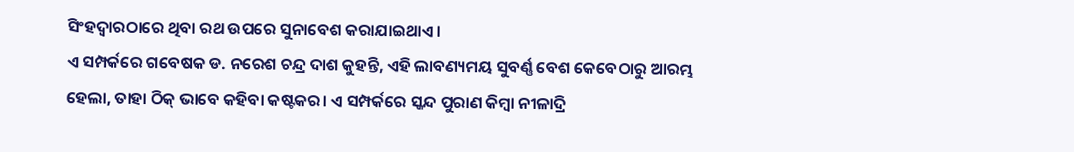ସିଂହଦ୍ୱାରଠାରେ ଥିବା ରଥ ଉପରେ ସୁନାବେଶ କରାଯାଇଥାଏ।
ଏ ସମ୍ପର୍କରେ ଗବେଷକ ଡ. ନରେଶ ଚନ୍ଦ୍ର ଦାଶ କୁହନ୍ତି, ଏହି ଲାବଣ୍ୟମୟ ସୁବର୍ଣ୍ଣ ବେଶ କେବେଠାରୁ ଆରମ୍ଭ ହେଲା, ତାହା ଠିକ୍‌ ଭାବେ କହିବା କଷ୍ଟକର। ଏ ସମ୍ପର୍କରେ ସ୍କନ୍ଦ ପୁରାଣ କିମ୍ବା ନୀଳାଦ୍ରି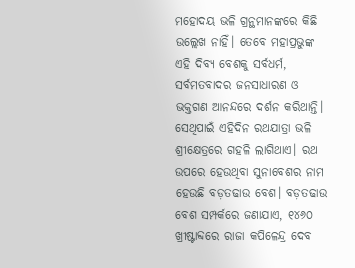ମହୋଦୟ ଭଳି ଗ୍ରନ୍ଥମାନଙ୍କରେ କିଛି ଉଲ୍ଲେଖ ନାହିଁ। ତେବେ ମହାପ୍ରଭୁଙ୍କ ଏହି ଦିବ୍ୟ ବେଶକୁ ସର୍ବଧର୍ମ, ସର୍ବମତବାଦର ଜନସାଧାରଣ ଓ ଭକ୍ତଗଣ ଆନନ୍ଦରେ ଦର୍ଶନ କରିଥାନ୍ତି। ସେଥିପାଇଁ ଏହିଦିନ ରଥଯାତ୍ରା ଭଳି ଶ୍ରୀକ୍ଷେତ୍ରରେ ଗହଳି ଲାଗିଥାଏ। ରଥ ଉପରେ ହେଉଥିବା ସୁନାବେଶର ନାମ ହେଉଛି ବଡ଼ତଢାଉ ବେଶ। ବଡ଼ତଢାଉ ବେଶ ସମ୍ପର୍କରେ ଜଣାଯାଏ, ୧୪୬୦ ଖ୍ରୀଷ୍ଟାବ୍ଦରେ ରାଜା କପିଳେନ୍ଦ୍ର ଦେବ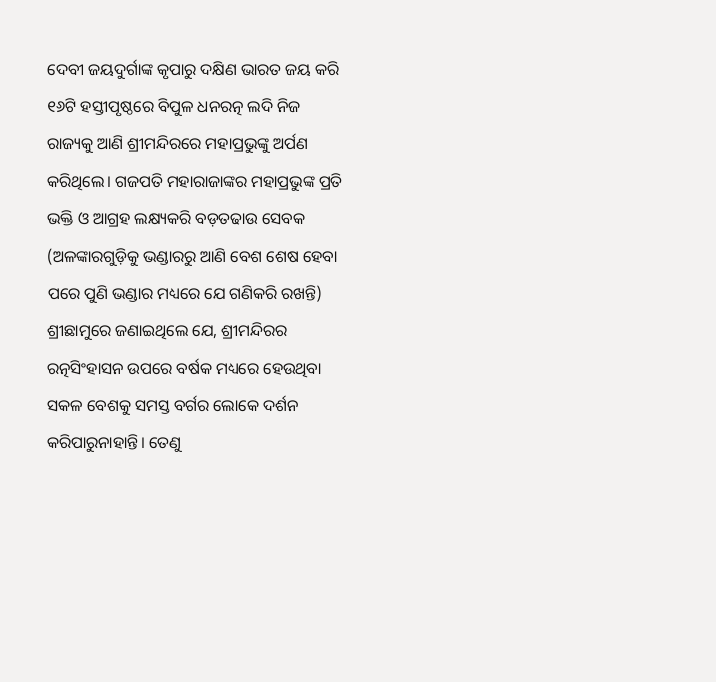ଦେବୀ ଜୟଦୁର୍ଗାଙ୍କ କୃପାରୁ ଦକ୍ଷିଣ ଭାରତ ଜୟ କରି ୧୬ଟି ହସ୍ତୀପୃଷ୍ଠରେ ବିପୁଳ ଧନରତ୍ନ ଲଦି ନିଜ ରାଜ୍ୟକୁ ଆଣି ଶ୍ରୀମନ୍ଦିରରେ ମହାପ୍ରଭୁଙ୍କୁ ଅର୍ପଣ କରିଥିଲେ। ଗଜପତି ମହାରାଜାଙ୍କର ମହାପ୍ରଭୁଙ୍କ ପ୍ରତି ଭକ୍ତି ଓ ଆଗ୍ରହ ଲକ୍ଷ୍ୟକରି ବଡ଼ତଢାଉ ସେବକ (ଅଳଙ୍କାରଗୁଡ଼ିକୁ ଭଣ୍ଡାରରୁ ଆଣି ବେଶ ଶେଷ ହେବା ପରେ ପୁଣି ଭଣ୍ଡାର ମଧ୍ୟରେ ଯେ ଗଣିକରି ରଖନ୍ତି) ଶ୍ରୀଛାମୁରେ ଜଣାଇଥିଲେ ଯେ, ଶ୍ରୀମନ୍ଦିରର ରତ୍ନସିଂହାସନ ଉପରେ ବର୍ଷକ ମଧ୍ୟରେ ହେଉଥିବା ସକଳ ବେଶକୁ ସମସ୍ତ ବର୍ଗର ଲୋକେ ଦର୍ଶନ କରିପାରୁନାହାନ୍ତି। ତେଣୁ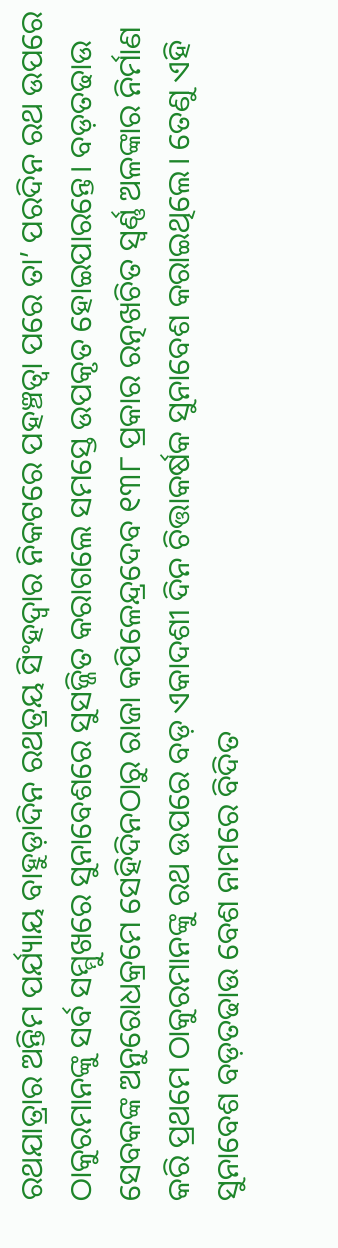ରଥଯାତ୍ରାର ଅନ୍ତିମ ପର୍ଯ୍ୟାୟ ବାହୁଡ଼ାଦିନ ରଥତ୍ରୟ ସିଂହଦ୍ୱାର ନିକଟରେ ପହଞ୍ଚତ୍ବା ପରେ ତା’ ପରଦିନ ରଥ ଉପରେ ଠାକୁରମାନଙ୍କୁ ସର୍ବ ସମ୍ମୁଖରେ ସୁନାବେଶରେ ସୁସଜ୍ଜିତ କରାଗଲେ ସମସ୍ତେ ଉପକୃତ ହୋଇପାରନ୍ତେ। ବଡ଼ତଢାଉ ସେବକଙ୍କ ଅନୁରୋଧକ୍ରମେ ସେହିଦିନଠାରୁ ରାଜା କପିଳେନ୍ଦ୍ରଦେବ ୧୩୮ ପ୍ରକାର ରତ୍ନଖଚିତ ସ୍ବର୍ଣ୍ଣ ଅଳଙ୍କାର ନିର୍ମାଣ କରି ପ୍ରଥମେ ଠାକୁରମାନଙ୍କୁ ରଥ ଉପରେ ବଡ଼ ଏକାଦଶୀ ଦିନ ଚିତ୍ତାକର୍ଷକ ସୁନାବେଶ କରାଇଥିଲେ। ତେଣୁ ଏହି ସୁନାବେଶ ବଡ଼ତଢାଉ ବେଶ ନାମରେ ବିଦିତ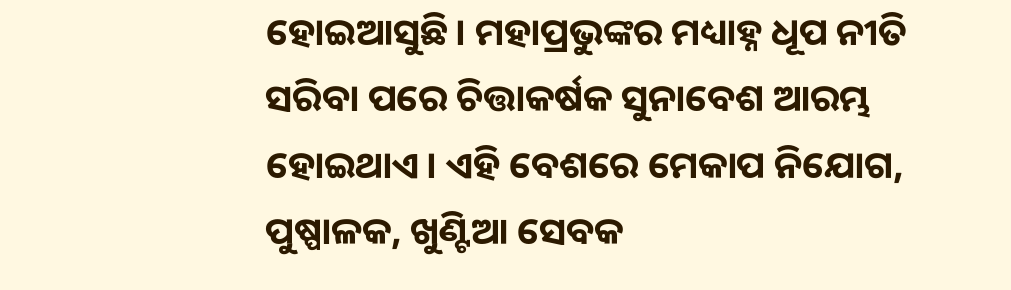ହୋଇଆସୁଛି। ମହାପ୍ରଭୁଙ୍କର ମଧ୍ୟାହ୍ନ ଧୂପ ନୀତି ସରିବା ପରେ ଚିତ୍ତାକର୍ଷକ ସୁନାବେଶ ଆରମ୍ଭ ହୋଇଥାଏ। ଏହି ବେଶରେ ମେକାପ ନିଯୋଗ, ପୁଷ୍ପାଳକ, ଖୁଣ୍ଟିଆ ସେବକ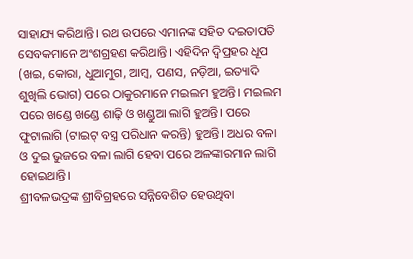ସାହାଯ୍ୟ କରିଥାନ୍ତି। ରଥ ଉପରେ ଏମାନଙ୍କ ସହିତ ଦଇତାପତି ସେବକମାନେ ଅଂଶଗ୍ରହଣ କରିଥାନ୍ତି। ଏହିଦିନ ଦ୍ୱିପ୍ରହର ଧୂପ (ଖଇ, କୋରା, ଧୁଆମୁଗ, ଆମ୍ବ, ପଣସ, ନଡ଼ିଆ, ଇତ୍ୟାଦି ଶୁଖିଲି ଭୋଗ) ପରେ ଠାକୁରମାନେ ମଇଲମ ହୁଅନ୍ତି। ମଇଲମ ପରେ ଖଣ୍ଡେ ଖଣ୍ଡେ ଶାଢ଼ି ଓ ଖଣ୍ଡୁଆ ଲାଗି ହୁଅନ୍ତି। ପରେ ଫୁଟାଲାଗି (ଟାଇଟ୍‌ ବସ୍ତ୍ର ପରିଧାନ କରନ୍ତି) ହୁଅନ୍ତି। ଅଧର ବଳା ଓ ଦୁଇ ଭୁଜରେ ବଳା ଲାଗି ହେବା ପରେ ଅଳଙ୍କାରମାନ ଲାଗି ହୋଇଥାନ୍ତି।
ଶ୍ରୀବଳଭଦ୍ରଙ୍କ ଶ୍ରୀବିଗ୍ରହରେ ସନ୍ନିବେଶିତ ହେଉଥିବା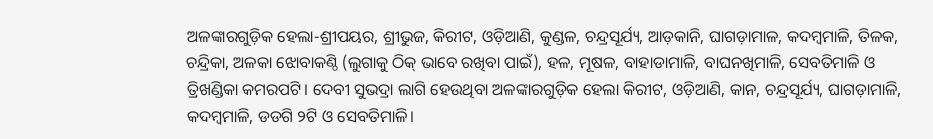ଅଳଙ୍କାରଗୁଡ଼ିକ ହେଲା-ଶ୍ରୀପୟର, ଶ୍ରୀଭୁଜ, କିରୀଟ, ଓଡ଼ିଆଣି, କୁଣ୍ଡଳ, ଚନ୍ଦ୍ରସୂର୍ଯ୍ୟ, ଆଡ଼କାନି, ଘାଗଡ଼ାମାଳ, କଦମ୍ବମାଳି, ତିଳକ, ଚନ୍ଦ୍ରିକା, ଅଳକା ଝୋବାକଣ୍ଠି (ଲୁଗାକୁ ଠିକ୍‌ ଭାବେ ରଖିବା ପାଇଁ), ହଳ, ମୂଷଳ, ବାହାଡାମାଳି, ବାଘନଖିମାଳି, ସେବତିମାଳି ଓ ତ୍ରିଖଣ୍ଡିକା କମରପଟି। ଦେବୀ ସୁଭଦ୍ରା ଲାଗି ହେଉଥିବା ଅଳଙ୍କାରଗୁଡ଼ିକ ହେଲା କିରୀଟ, ଓଡ଼ିଆଣି, କାନ, ଚନ୍ଦ୍ରସୂର୍ଯ୍ୟ, ଘାଗଡ଼ାମାଳି, କଦମ୍ବମାଳି, ଡଡଗି ୨ଟି ଓ ସେବତିମାଳି।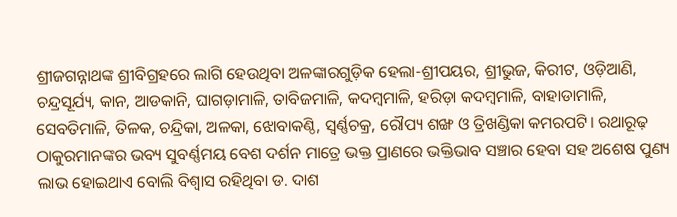ଶ୍ରୀଜଗନ୍ନାଥଙ୍କ ଶ୍ରୀବିଗ୍ରହରେ ଲାଗି ହେଉଥିବା ଅଳଙ୍କାରଗୁଡ଼ିକ ହେଲା-ଶ୍ରୀପୟର, ଶ୍ରୀଭୁଜ, କିରୀଟ, ଓଡ଼ିଆଣି, ଚନ୍ଦ୍ରସୂର୍ଯ୍ୟ, କାନ, ଆଡକାନି, ଘାଗଡ଼ାମାଳି, ତାବିଜମାଳି, କଦମ୍ବମାଳି, ହରିଡ଼ା କଦମ୍ବମାଳି, ବାହାଡାମାଳି, ସେବତିମାଳି, ତିଳକ, ଚନ୍ଦ୍ରିକା, ଅଳକା, ଝୋବାକଣ୍ଠି, ସ୍ବର୍ଣ୍ଣଚକ୍ର, ରୌପ୍ୟ ଶଙ୍ଖ ଓ ତ୍ରିଖଣ୍ଡିକା କମରପଟି। ରଥାରୂଢ଼ ଠାକୁରମାନଙ୍କର ଭବ୍ୟ ସୁବର୍ଣ୍ଣମୟ ବେଶ ଦର୍ଶନ ମାତ୍ରେ ଭକ୍ତ ପ୍ରାଣରେ ଭକ୍ତିଭାବ ସଞ୍ଚାର ହେବା ସହ ଅଶେଷ ପୁଣ୍ୟ ଲାଭ ହୋଇଥାଏ ବୋଲି ବିଶ୍ୱାସ ରହିଥିବା ଡ. ଦାଶ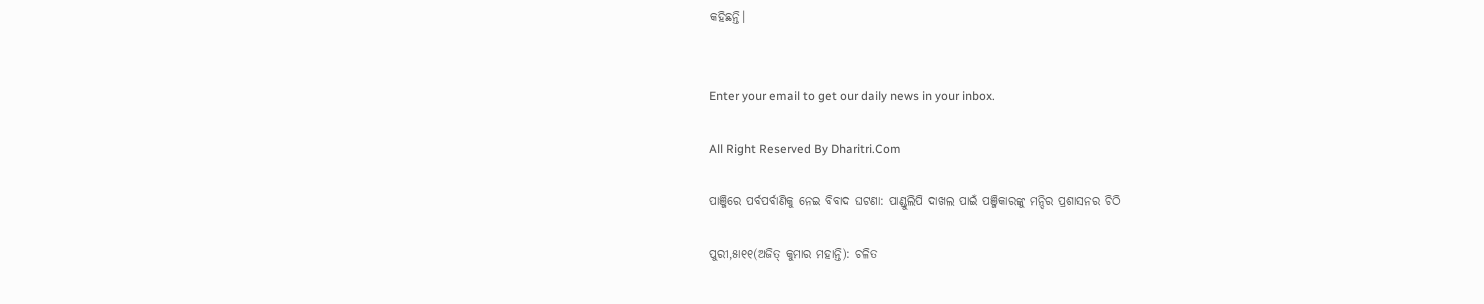କହିଛନ୍ତି।


Enter your email to get our daily news in your inbox.

All Right Reserved By Dharitri.Com

ପାଞ୍ଜିରେ ପର୍ବପର୍ବାଣିକୁ ନେଇ ବିବାଦ ଘଟଣା: ପାଣ୍ଡୁଲିପି ଦାଖଲ ପାଇଁ ପଞ୍ଜିକାରଙ୍କୁ ମନ୍ଦିର ପ୍ରଶାସନର ଚିଠି

ପୁରୀ,୫ା୧୧(ଅଜିତ୍‌ କୁମାର ମହାନ୍ତି): ଚଳିତ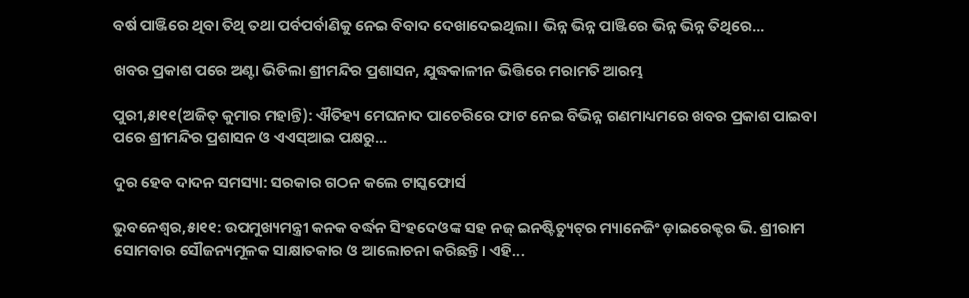ବର୍ଷ ପାଞ୍ଜିରେ ଥିବା ତିଥି ତଥା ପର୍ବପର୍ବାଣିକୁ ନେଇ ବିବାଦ ଦେଖାଦେଇଥିଲା। ଭିନ୍ନ ଭିନ୍ନ ପାଞ୍ଜିରେ ଭିନ୍ନ ଭିନ୍ନ ତିଥିରେ...

ଖବର ପ୍ରକାଶ ପରେ ଅଣ୍ଟା ଭିଡିଲା ଶ୍ରୀମନ୍ଦିର ପ୍ରଶାସନ, ଯୁଦ୍ଧକାଳୀନ ଭିତ୍ତିରେ ମରାମତି ଆରମ୍ଭ

ପୁରୀ,୫ା୧୧(ଅଜିତ୍‌ କୁମାର ମହାନ୍ତି): ଐତିହ୍ୟ ମେଘନାଦ ପାଚେରିରେ ଫାଟ ନେଇ ବିଭିନ୍ନ ଗଣମାଧ୍ୟମରେ ଖବର ପ୍ରକାଶ ପାଇବା ପରେ ଶ୍ରୀମନ୍ଦିର ପ୍ରଶାସନ ଓ ଏଏସ୍‌ଆଇ ପକ୍ଷରୁ...

ଦୁର ହେବ ଦାଦନ ସମସ୍ୟା: ସରକାର ଗଠନ କଲେ ଟାସ୍କଫୋର୍ସ

ଭୁବନେଶ୍ୱର,୫ା୧୧: ଉପମୁଖ୍ୟମନ୍ତ୍ରୀ କନକ ବର୍ଦ୍ଧନ ସିଂହଦେଓଙ୍କ ସହ ନଜ୍‌ ଇନଷ୍ଟିଚ୍ୟୁଟ୍‌ର ମ୍ୟାନେଜିଂ ଡ଼ାଇରେକ୍ଟର ଭି. ଶ୍ରୀରାମ ସୋମବାର ସୌଜନ୍ୟମୂଳକ ସାକ୍ଷାତକାର ଓ ଆଲୋଚନା କରିଛନ୍ତି। ଏହି...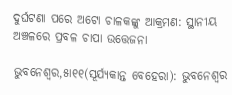ଦୁର୍ଘଟଣା ପରେ ଅଟୋ ଚାଳକଙ୍କୁ ଆକ୍ରମଣ: ସ୍ଥାନୀୟ ଅଞ୍ଚଳରେ ପ୍ରବଳ ଚାପା ଉତ୍ତେଜନା

ଭୁବନେଶ୍ୱର,୫ା୧୧(ସୂର୍ଯ୍ୟକାନ୍ତ ବେହେରା): ଭୁବନେଶ୍ୱର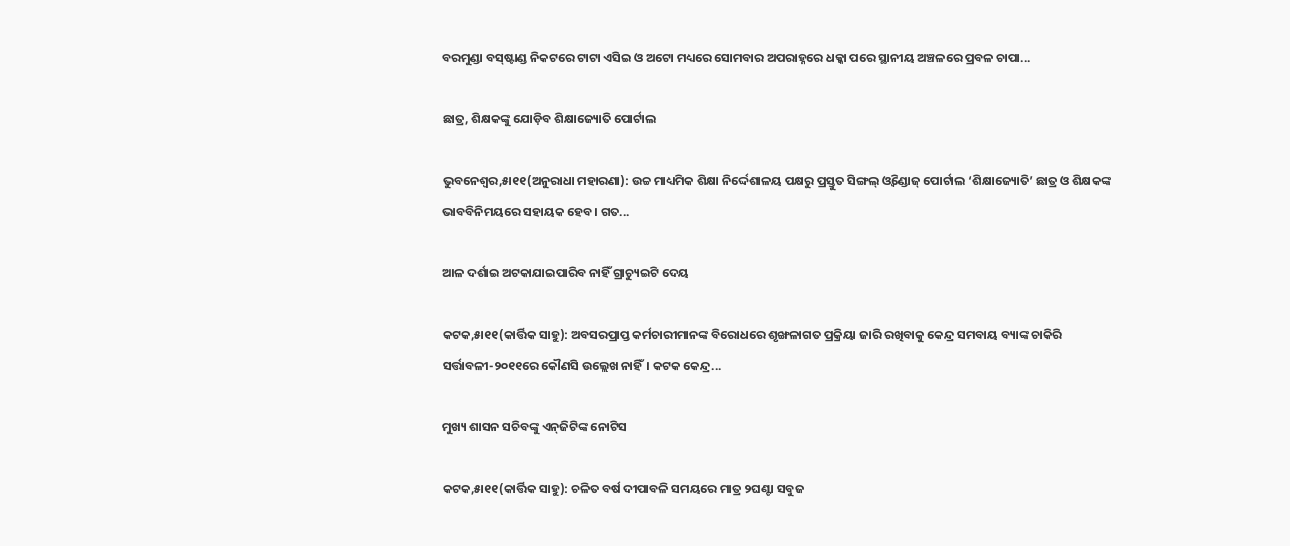ବରମୁଣ୍ଡା ବସ୍‌ଷ୍ଟାଣ୍ଡ ନିକଟରେ ଟାଟା ଏସିଇ ଓ ଅଟୋ ମଧ୍ୟରେ ସୋମବାର ଅପରାହ୍ନରେ ଧକ୍କା ପରେ ସ୍ଥାନୀୟ ଅଞ୍ଚଳରେ ପ୍ରବଳ ଚାପା...

ଛାତ୍ର, ଶିକ୍ଷକଙ୍କୁ ଯୋଡ଼ିବ ଶିକ୍ଷାଜ୍ୟୋତି ପୋର୍ଟାଲ

ଭୁବନେଶ୍ୱର,୫ା୧୧(ଅନୁରାଧା ମହାରଣା): ଉଚ୍ଚ ମାଧ୍ୟମିକ ଶିକ୍ଷା ନିର୍ଦ୍ଦେଶାଳୟ ପକ୍ଷରୁ ପ୍ରସ୍ତୁତ ସିଙ୍ଗଲ୍‌ ଓ୍ବିଣ୍ଡୋଜ୍‌ ପୋର୍ଟାଲ ‘ଶିକ୍ଷାଜ୍ୟୋତି’ ଛାତ୍ର ଓ ଶିକ୍ଷକଙ୍କ ଭାବବିନିମୟରେ ସହାୟକ ହେବ। ଗତ...

ଆଳ ଦର୍ଶାଇ ଅଟକାଯାଇପାରିବ ନାହିଁ ଗ୍ରାଚ୍ୟୁଇଟି ଦେୟ

କଟକ,୫ା୧୧(କାର୍ତ୍ତିକ ସାହୁ): ଅବସରପ୍ରାପ୍ତ କର୍ମଚାରୀମାନଙ୍କ ବିରୋଧରେ ଶୃଙ୍ଖଳାଗତ ପ୍ରକ୍ରିୟା ଜାରି ରଖିବାକୁ କେନ୍ଦ୍ର ସମବାୟ ବ୍ୟାଙ୍କ ଚାକିରି ସର୍ତ୍ତାବଳୀ-୨୦୧୧ରେ କୌଣସି ଉଲ୍ଲେଖ ନାହିଁ। କଟକ କେନ୍ଦ୍ର...

ମୁଖ୍ୟ ଶାସନ ସଚିବଙ୍କୁ ଏନ୍‌ଜିଟିଙ୍କ ନୋଟିସ

କଟକ,୫ା୧୧(କାର୍ତ୍ତିକ ସାହୁ): ଚଳିତ ବର୍ଷ ଦୀପାବଳି ସମୟରେ ମାତ୍ର ୨ଘଣ୍ଟା ସବୁଜ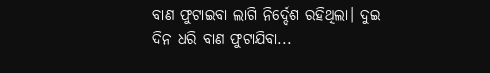ବାଣ ଫୁଟାଇବା ଲାଗି ନିର୍ଦ୍ଦେଶ ରହିଥିଲା। ଦୁଇ ଦିନ ଧରି ବାଣ ଫୁଟାଯିବା...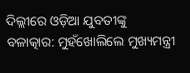ଦିଲ୍ଲୀରେ ଓଡ଼ିଆ ଯୁବତୀଙ୍କୁ ବଳାତ୍କାର: ମୁହଁଖୋଲିଲେ ମୁଖ୍ୟମନ୍ତ୍ରୀ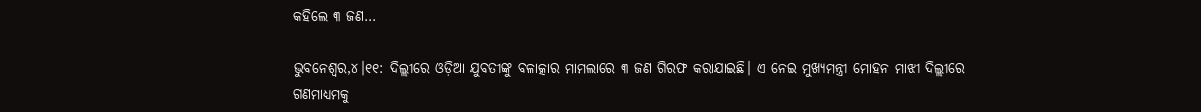କହିଲେ ୩ ଜଣ…

ଭୁବନେଶ୍ୱର,୪।୧୧: ଦିଲ୍ଲୀରେ ଓଡ଼ିଆ ଯୁବତୀଙ୍କୁ ବଳାତ୍କାର ମାମଲାରେ ୩ ଜଣ ଗିରଫ କରାଯାଇଛି। ଏ ନେଇ ମୁଖ୍ୟମନ୍ତ୍ରୀ ମୋହନ ମାଝୀ ଦିଲ୍ଲୀରେ ଗଣମାଧ୍ୟମକୁ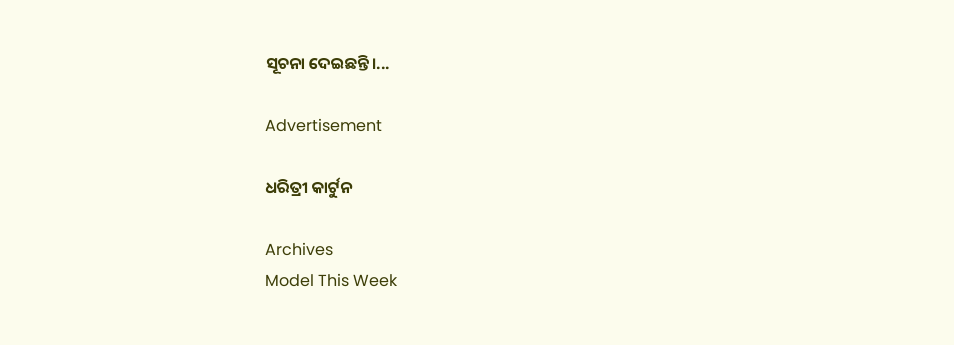ସୂଚନା ଦେଇଛନ୍ତି।...

Advertisement

ଧରିତ୍ରୀ କାର୍ଟୁନ

Archives
Model This Week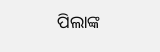ପିଲାଙ୍କ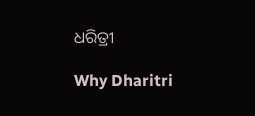ଧରିତ୍ରୀ

Why Dharitri